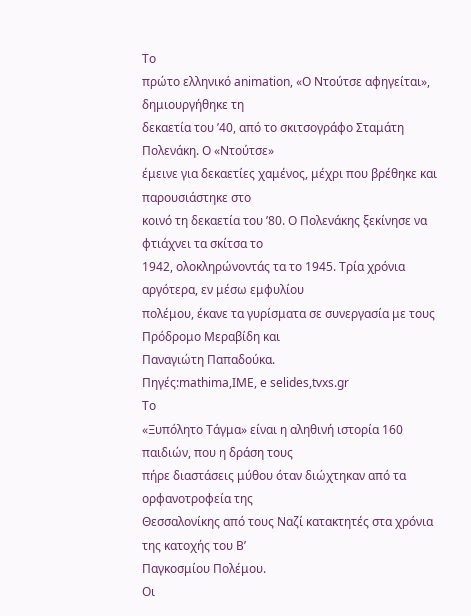Το
πρώτο ελληνικό animation, «Ο Ντούτσε αφηγείται», δημιουργήθηκε τη
δεκαετία του ’40, από το σκιτσογράφο Σταμάτη Πολενάκη. Ο «Ντούτσε»
έμεινε για δεκαετίες χαμένος, μέχρι που βρέθηκε και παρουσιάστηκε στο
κοινό τη δεκαετία του ’80. Ο Πολενάκης ξεκίνησε να φτιάχνει τα σκίτσα το
1942, ολοκληρώνοντάς τα το 1945. Τρία χρόνια αργότερα, εν μέσω εμφυλίου
πολέμου, έκανε τα γυρίσματα σε συνεργασία με τους Πρόδρομο Μεραβίδη και
Παναγιώτη Παπαδούκα.
Πηγές:mathima,IMΕ, e selides,tvxs.gr
Το
«Ξυπόλητο Τάγμα» είναι η αληθινή ιστορία 160 παιδιών, που η δράση τους
πήρε διαστάσεις μύθου όταν διώχτηκαν από τα ορφανοτροφεία της
Θεσσαλονίκης από τους Ναζί κατακτητές στα χρόνια της κατοχής του Bʼ
Παγκοσμίου Πολέμου.
Οι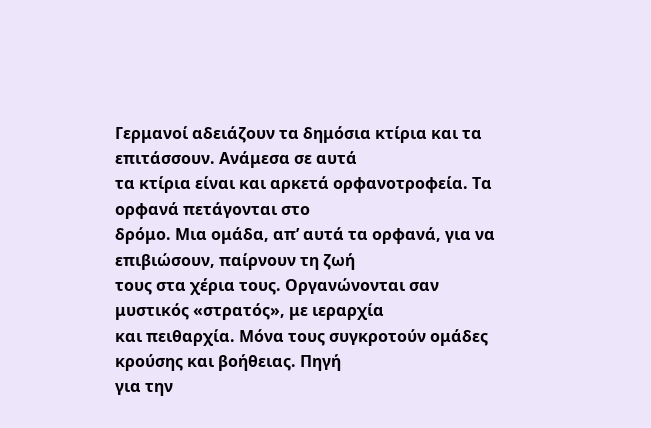Γερμανοί αδειάζουν τα δημόσια κτίρια και τα επιτάσσουν. Ανάμεσα σε αυτά
τα κτίρια είναι και αρκετά ορφανοτροφεία. Τα ορφανά πετάγονται στο
δρόμο. Μια ομάδα, απ’ αυτά τα ορφανά, για να επιβιώσουν, παίρνουν τη ζωή
τους στα χέρια τους. Οργανώνονται σαν μυστικός «στρατός», με ιεραρχία
και πειθαρχία. Μόνα τους συγκροτούν ομάδες κρούσης και βοήθειας. Πηγή
για την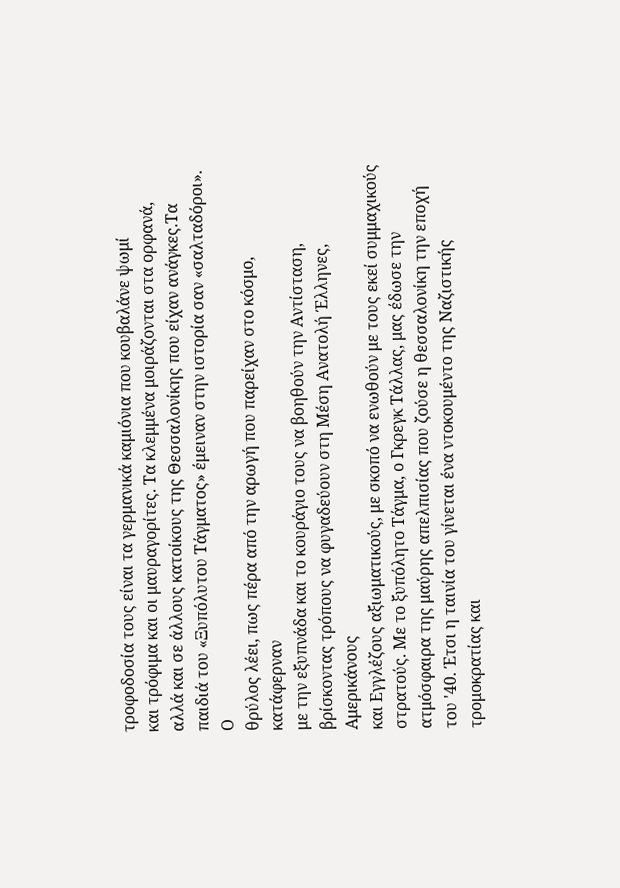τροφοδοσία τους είναι τα γερμανικά καμιόνια που κουβαλάνε ψωμί
και τρόφιμα και οι μαυραγορίτες. Τα κλεμμένα μοιράζονται στα ορφανά,
αλλά και σε άλλους κατοίκους της Θεσσαλονίκης που είχαν ανάγκες.Τα
παιδιά του «Ξυπόλυτου Τάγματος» έμειναν στην ιστορία σαν «σαλταδόροι». Ο
θρύλος λέει, πως πέρα από την αρωγή που παρείχαν στο κόσμο, κατάφερναν
με την εξυπνάδα και το κουράγιο τους να βοηθούν την Αντίσταση,
βρίσκοντας τρόπους να φυγαδεύουν στη Μέση Ανατολή Έλληνες, Αμερικάνους
και Εγγλέζους αξιωματικούς, με σκοπό να ενωθούν με τους εκεί συμμαχικούς
στρατούς. Mε το ξυπόλητο Tάγμα, ο Γκρεγκ Tάλλας, μας έδωσε την ατμόσφαιρα της μαύρης απελπισίας που ζούσε η θεσσαλονίκη την εποχή του '40. Έτσι η ταινία του γίνεται ένα ντοκουμέντο της Nαζιστικής τρομοκρατίας και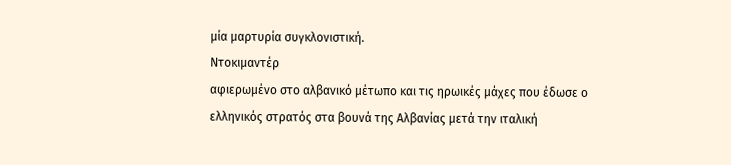μία μαρτυρία συγκλονιστική.
Ντοκιμαντέρ
αφιερωμένο στο αλβανικό μέτωπο και τις ηρωικές μάχες που έδωσε ο
ελληνικός στρατός στα βουνά της Αλβανίας μετά την ιταλική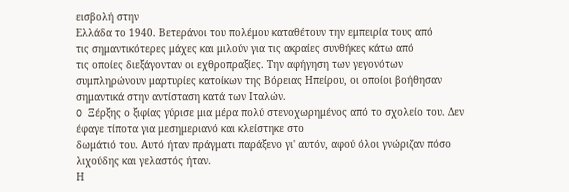εισβολή στην
Ελλάδα το 1940. Βετεράνοι του πολέμου καταθέτουν την εμπειρία τους από
τις σημαντικότερες μάχες και μιλούν για τις ακραίες συνθήκες κάτω από
τις οποίες διεξάγονταν οι εχθροπραξίες. Την αφήγηση των γεγονότων
συμπληρώνουν μαρτυρίες κατοίκων της Βόρειας Ηπείρου, οι οποίοι βοήθησαν
σημαντικά στην αντίσταση κατά των Ιταλών.
O Ξέρξης ο ξιφίας γύρισε μια μέρα πολύ στενοχωρημένος από το σχολείο του. Δεν έφαγε τίποτα για μεσημεριανό και κλείστηκε στο
δωμάτιό του. Αυτό ήταν πράγματι παράξενο γι' αυτόν, αφού όλοι γνώριζαν πόσο λιχούδης και γελαστός ήταν.
Η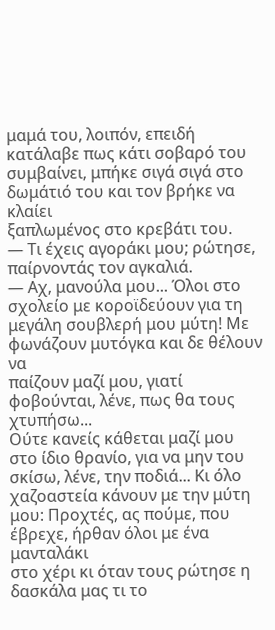μαμά του, λοιπόν, επειδή κατάλαβε πως κάτι σοβαρό του συμβαίνει, μπήκε σιγά σιγά στο δωμάτιό του και τον βρήκε να κλαίει
ξαπλωμένος στο κρεβάτι του.
— Τι έχεις αγοράκι μου; ρώτησε, παίρνοντάς τον αγκαλιά.
— Αχ, μανούλα μου... Όλοι στο σχολείο με κοροϊδεύουν για τη
μεγάλη σουβλερή μου μύτη! Με φωνάζουν μυτόγκα και δε θέλουν να
παίζουν μαζί μου, γιατί φοβούνται, λένε, πως θα τους χτυπήσω...
Ούτε κανείς κάθεται μαζί μου στο ίδιο θρανίο, για να μην του
σκίσω, λένε, την ποδιά... Κι όλο χαζοαστεία κάνουν με την μύτη
μου: Προχτές, ας πούμε, που έβρεχε, ήρθαν όλοι με ένα μανταλάκι
στο χέρι κι όταν τους ρώτησε η δασκάλα μας τι το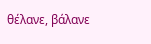θέλανε, βάλανε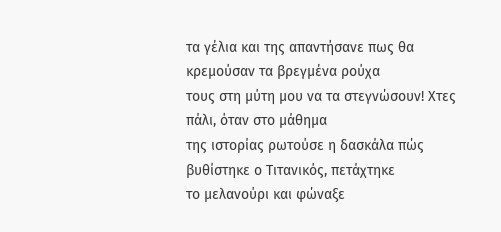τα γέλια και της απαντήσανε πως θα κρεμούσαν τα βρεγμένα ρούχα
τους στη μύτη μου να τα στεγνώσουν! Χτες πάλι, όταν στο μάθημα
της ιστορίας ρωτούσε η δασκάλα πώς βυθίστηκε ο Τιτανικός, πετάχτηκε
το μελανούρι και φώναξε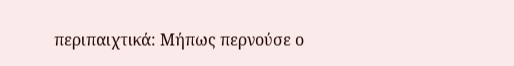περιπαιχτικά: Μήπως περνούσε ο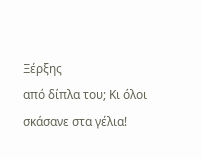Ξέρξης
από δίπλα του; Κι όλοι σκάσανε στα γέλια!